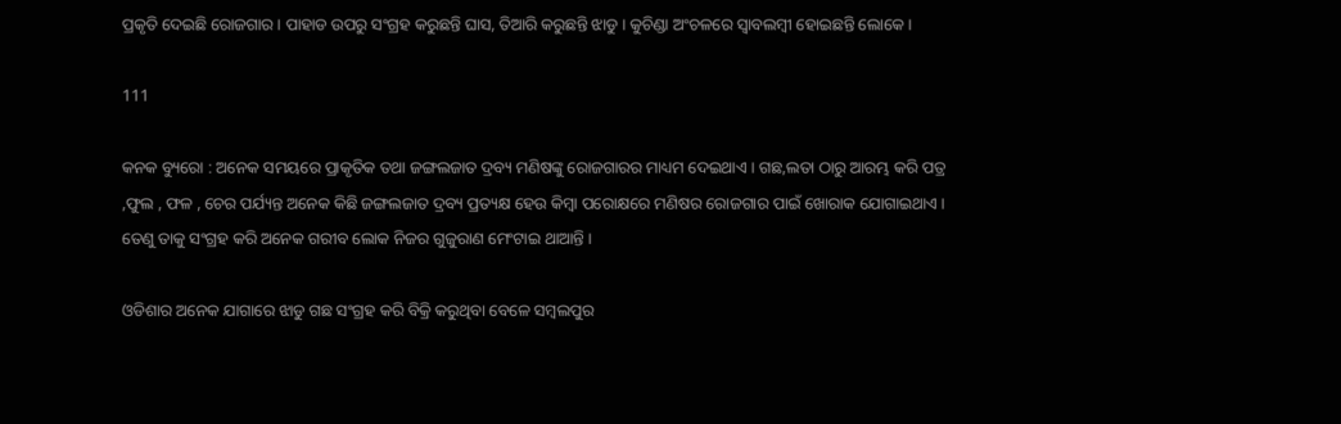ପ୍ରକୃତି ଦେଇଛି ରୋଜଗାର । ପାହାଡ ଉପରୁ ସଂଗ୍ରହ କରୁଛନ୍ତି ଘାସ, ତିଆରି କରୁଛନ୍ତି ଝାଡୁ । କୁଚିଣ୍ଡା ଅଂଚଳରେ ସ୍ୱାବଲମ୍ବୀ ହୋଇଛନ୍ତି ଲୋକେ ।

111

କନକ ବ୍ୟୁରୋ : ଅନେକ ସମୟରେ ପ୍ରାକୃତିକ ତଥା ଜଙ୍ଗଲଜାତ ଦ୍ରବ୍ୟ ମଣିଷଙ୍କୁ ରୋଜଗାରର ମାଧ୍ୟମ ଦେଇଥାଏ । ଗଛ,ଲତା ଠାରୁ ଆରମ୍ଭ କରି ପତ୍ର ,ଫୁଲ , ଫଳ , ଚେର ପର୍ଯ୍ୟନ୍ତ ଅନେକ କିଛି ଜଙ୍ଗଲଜାତ ଦ୍ରବ୍ୟ ପ୍ରତ୍ୟକ୍ଷ ହେଉ କିମ୍ବା ପରୋକ୍ଷରେ ମଣିଷର ରୋଜଗାର ପାଇଁ ଖୋରାକ ଯୋଗାଇଥାଏ । ତେଣୁ ତାକୁ ସଂଗ୍ରହ କରି ଅନେକ ଗରୀବ ଲୋକ ନିଜର ଗୁଜୁରାଣ ମେଂଟାଇ ଥାଆନ୍ତି ।

ଓଡିଶାର ଅନେକ ଯାଗାରେ ଝାଡୁ ଗଛ ସଂଗ୍ରହ କରି ବିକ୍ରି କରୁଥିବା ବେଳେ ସମ୍ବଲପୁର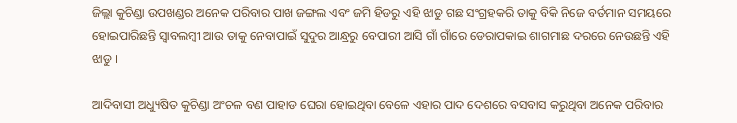ଜିଲ୍ଲା କୁଚିଣ୍ଡା ଉପଖଣ୍ଡର ଅନେକ ପରିବାର ପାଖ ଜଙ୍ଗଲ ଏବଂ ଜମି ହିଡରୁ ଏହି ଝାଡୁ ଗଛ ସଂଗ୍ରହକରି ତାକୁ ବିକି ନିଜେ ବର୍ତମାନ ସମୟରେ ହୋଇପାରିଛନ୍ତି ସ୍ୱାବଲମ୍ବୀ ଆଉ ତାକୁ ନେବାପାଇଁ ସୁଦୁର ଆନ୍ଧ୍ରରୁ ବେପାରୀ ଆସି ଗାଁ ଗାଁରେ ଡେରାପକାଇ ଶାଗମାଛ ଦରରେ ନେଉଛନ୍ତି ଏହି ଝାଡୁ ।

ଆଦିବାସୀ ଅଧ୍ୟୁଷିତ କୁଚିଣ୍ଡା ଅଂଚଳ ବଣ ପାହାଡ ଘେରା ହୋଇଥିବା ବେଳେ ଏହାର ପାଦ ଦେଶରେ ବସବାସ କରୁଥିବା ଅନେକ ପରିବାର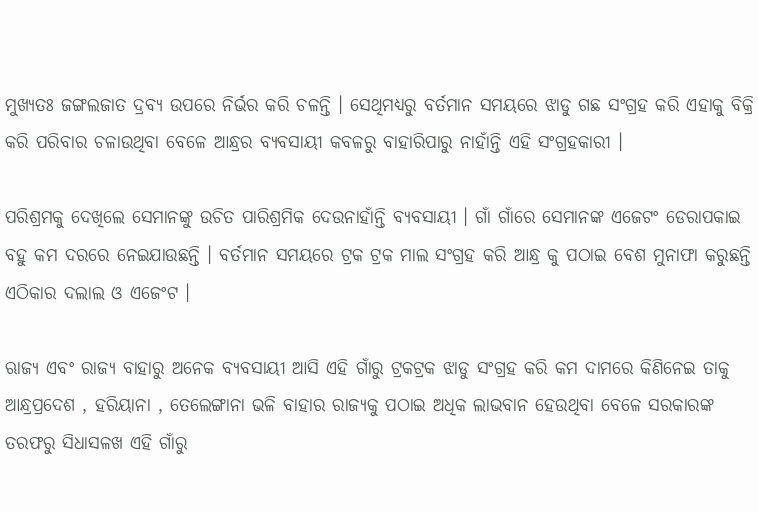ମୁଖ୍ୟତଃ ଜଙ୍ଗଲଜାତ ଦ୍ରବ୍ୟ ଉପରେ ନିର୍ଭର କରି ଚଳନ୍ତି । ସେଥିମଧ୍ୟରୁ ବର୍ତମାନ ସମୟରେ ଝାଡୁ ଗଛ ସଂଗ୍ରହ କରି ଏହାକୁ ବିକ୍ରି କରି ପରିବାର ଚଳାଉଥିବା ବେଳେ ଆନ୍ଧ୍ରର ବ୍ୟବସାୟୀ କବଳରୁ ବାହାରିପାରୁ ନାହାଁନ୍ତି ଏହି ସଂଗ୍ରହକାରୀ ।

ପରିଶ୍ରମକୁ ଦେଖିଲେ ସେମାନଙ୍କୁ ଉଚିତ ପାରିଶ୍ରମିକ ଦେଉନାହାଁନ୍ତି ବ୍ୟବସାୟୀ । ଗାଁ ଗାଁରେ ସେମାନଙ୍କ ଏଜେଟଂ ଡେରାପକାଇ ବହୁ କମ ଦରରେ ନେଇଯାଉଛନ୍ତି । ବର୍ତମାନ ସମୟରେ ଟ୍ରକ ଟ୍ରକ ମାଲ ସଂଗ୍ରହ କରି ଆନ୍ଧ୍ର କୁ ପଠାଇ ବେଶ ମୁନାଫା କରୁଛନ୍ତି ଏଠିକାର ଦଲାଲ ଓ ଏଜେଂଟ ।

ଋାଜ୍ୟ ଏବଂ ରାଜ୍ୟ ବାହାରୁ ଅନେକ ବ୍ୟବସାୟୀ ଆସି ଏହି ଗାଁରୁ ଟ୍ରକଟ୍ରକ ଝାଡୁ ସଂଗ୍ରହ କରି କମ ଦାମରେ କିଣିନେଇ ତାକୁ ଆନ୍ଧ୍ରପ୍ରଦେଶ , ହରିୟାନା , ତେଲେଙ୍ଗାନା ଭଳି ବାହାର ରାଜ୍ୟକୁ ପଠାଇ ଅଧିକ ଲାଭବାନ ହେଉଥିବା ବେଳେ ସରକାରଙ୍କ ତରଫରୁ ସିଧାସଳଖ ଏହି ଗାଁରୁ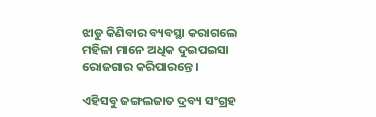ଝାଡୁ କିଣିବାର ବ୍ୟବସ୍ଥା କରାଗଲେ ମହିଳା ମାନେ ଅଧିକ ଦୁଇପଇସା ରୋଜଗାର କରିପାରନ୍ତେ ।

ଏହିସବୁ ଜଙ୍ଗଲଜାତ ଦ୍ରବ୍ୟ ସଂଗ୍ରହ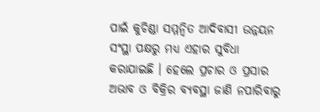ପାଇଁ କୁଚିଣ୍ଡା ସମ୍ମନ୍ୱିତ ଆଦିବାସୀ ଉନ୍ନୟନ ସଂସ୍ଥା ପକ୍ଷରୁ ମଧ୍ୟ ଏହାର ସୁବିଧା କରାଯାଇଛି । ହେଲେ ପ୍ରଚାର ଓ ପ୍ରସାର ଅଭାବ ଓ ବିକ୍ରିର ବ୍ୟବସ୍ଥା ଜାଣି ନପାରିବାରୁ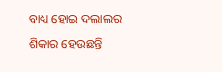ବାଧ୍ୟ ହୋଇ ଦଲାଲର ଶିକାର ହେଉଛନ୍ତି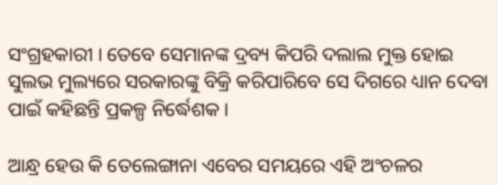ସଂଗ୍ରହକାରୀ । ତେବେ ସେମାନଙ୍କ ଦ୍ରବ୍ୟ କିପରି ଦଲାଲ ମୁକ୍ତ ହୋଇ ସୁଲଭ ମୁଲ୍ୟରେ ସରକାରଙ୍କୁ ବିକ୍ରି କରିପାରିବେ ସେ ଦିଗରେ ଧ୍ୟାନ ଦେବା ପାଇଁ କହିଛନ୍ତି ପ୍ରକଳ୍ପ ନିର୍ଦ୍ଧେଶକ ।

ଆନ୍ଧ୍ର ହେଉ କି ତେଲେଙ୍ଗାନା ଏବେର ସମୟରେ ଏହି ଅଂଚଳର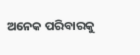ଅନେକ ପରିବାରକୁ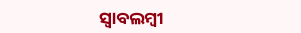ସ୍ୱାବଲମ୍ବୀ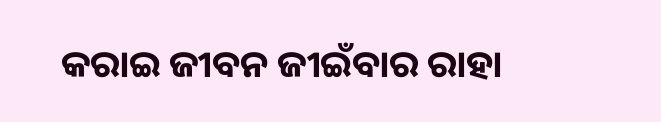କରାଇ ଜୀବନ ଜୀଇଁବାର ରାହା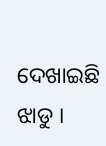ଦେଖାଇଛି ଝାଡୁ ।